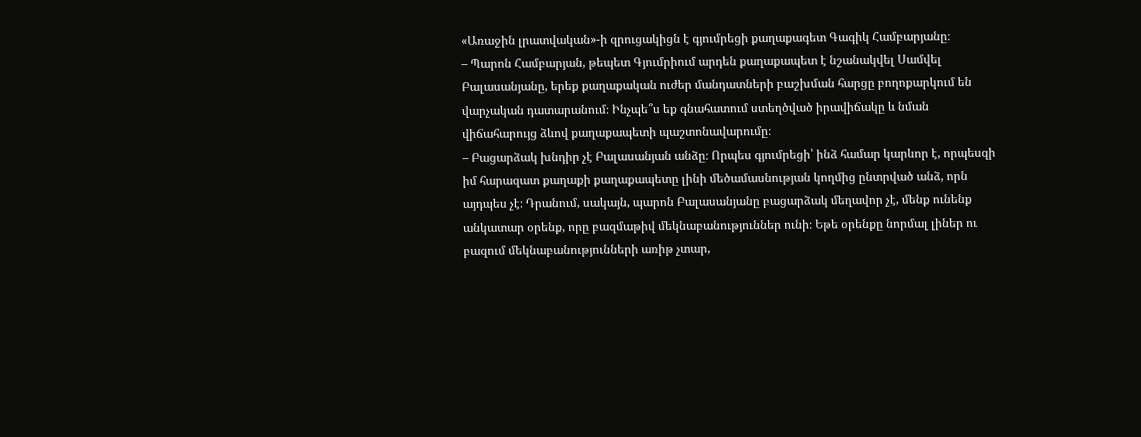«Առաջին լրատվական»-ի զրուցակիցն է գյումրեցի քաղաքագետ Գագիկ Համբարյանը։
– Պարոն Համբարյան, թեպետ Գյումրիում արդեն քաղաքապետ է նշանակվել Սամվել Բալասանյանը, երեք քաղաքական ուժեր մանդատների բաշխման հարցը բողոքարկում են վարչական դատարանում։ Ինչպե՞ս եք գնահատում ստեղծված իրավիճակը և նման վիճահարույց ձևով քաղաքապետի պաշտոնավարումը։
– Բացարձակ խնդիր չէ Բալասանյան անձը։ Որպես գյումրեցի՝ ինձ համար կարևոր է, որպեսզի իմ հարազատ քաղաքի քաղաքապետը լինի մեծամասնության կողմից ընտրված անձ, որն այդպես չէ։ Դրանում, սակայն, պարոն Բալասանյանը բացարձակ մեղավոր չէ, մենք ունենք անկատար օրենք, որը բազմաթիվ մեկնաբանություններ ունի։ Եթե օրենքը նորմալ լիներ ու բազում մեկնաբանությունների առիթ չտար,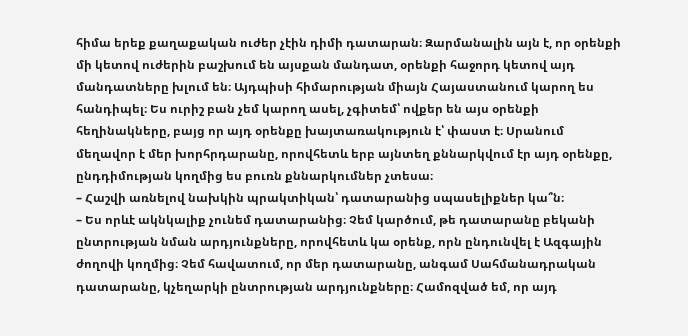հիմա երեք քաղաքական ուժեր չէին դիմի դատարան։ Զարմանալին այն է, որ օրենքի մի կետով ուժերին բաշխում են այսքան մանդատ, օրենքի հաջորդ կետով այդ մանդատները խլում են։ Այդպիսի հիմարության միայն Հայաստանում կարող ես հանդիպել։ Ես ուրիշ բան չեմ կարող ասել, չգիտեմ՝ ովքեր են այս օրենքի հեղինակները, բայց որ այդ օրենքը խայտառակություն է՝ փաստ է։ Սրանում մեղավոր է մեր խորհրդարանը, որովհետև երբ այնտեղ քննարկվում էր այդ օրենքը, ընդդիմության կողմից ես բուռն քննարկումներ չտեսա։
– Հաշվի առնելով նախկին պրակտիկան՝ դատարանից սպասելիքներ կա՞ն։
– Ես որևէ ակնկալիք չունեմ դատարանից։ Չեմ կարծում, թե դատարանը բեկանի ընտրության նման արդյունքները, որովհետև կա օրենք, որն ընդունվել է Ազգային ժողովի կողմից։ Չեմ հավատում, որ մեր դատարանը, անգամ Սահմանադրական դատարանը, կչեղարկի ընտրության արդյունքները։ Համոզված եմ, որ այդ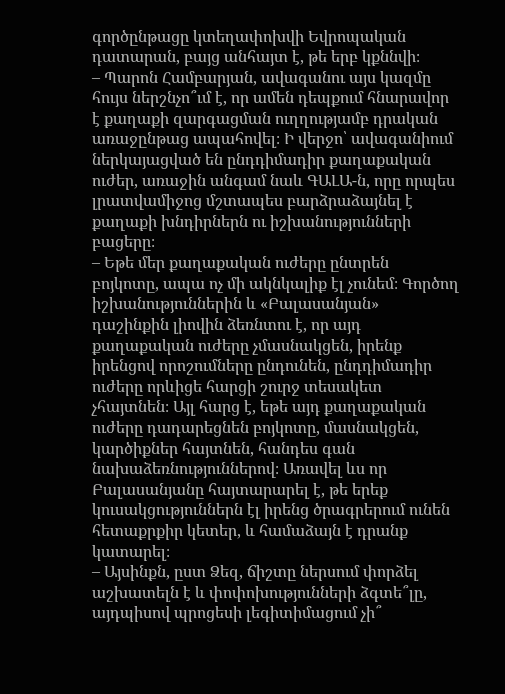գործընթացը կտեղափոխվի Եվրոպական դատարան, բայց անհայտ է, թե երբ կքննվի։
– Պարոն Համբարյան, ավագանու այս կազմը հույս ներշնչո՞ւմ է, որ ամեն դեպքում հնարավոր է քաղաքի զարգացման ուղղությամբ դրական առաջընթաց ապահովել։ Ի վերջո՝ ավագանիում ներկայացված են ընդդիմադիր քաղաքական ուժեր, առաջին անգամ նաև ԳԱԼԱ-ն, որը որպես լրատվամիջոց մշտապես բարձրաձայնել է քաղաքի խնդիրներն ու իշխանությունների բացերը։
– Եթե մեր քաղաքական ուժերը ընտրեն բոյկոտը, ապա ոչ մի ակնկալիք էլ չունեմ։ Գործող իշխանություններին և «Բալասանյան» դաշինքին լիովին ձեռնտու է, որ այդ քաղաքական ուժերը չմասնակցեն, իրենք իրենցով որոշումները ընդունեն, ընդդիմադիր ուժերը որևիցե հարցի շուրջ տեսակետ չհայտնեն։ Այլ հարց է, եթե այդ քաղաքական ուժերը դադարեցնեն բոյկոտը, մասնակցեն, կարծիքներ հայտնեն, հանդես գան նախաձեռնություններով։ Առավել ևս որ Բալասանյանը հայտարարել է, թե երեք կուսակցություններն էլ իրենց ծրագրերում ունեն հետաքրքիր կետեր, և համաձայն է դրանք կատարել։
– Այսինքն, ըստ Ձեզ, ճիշտը ներսում փորձել աշխատելն է և փոփոխությունների ձգտե՞լը, այդպիսով պրոցեսի լեգիտիմացում չի՞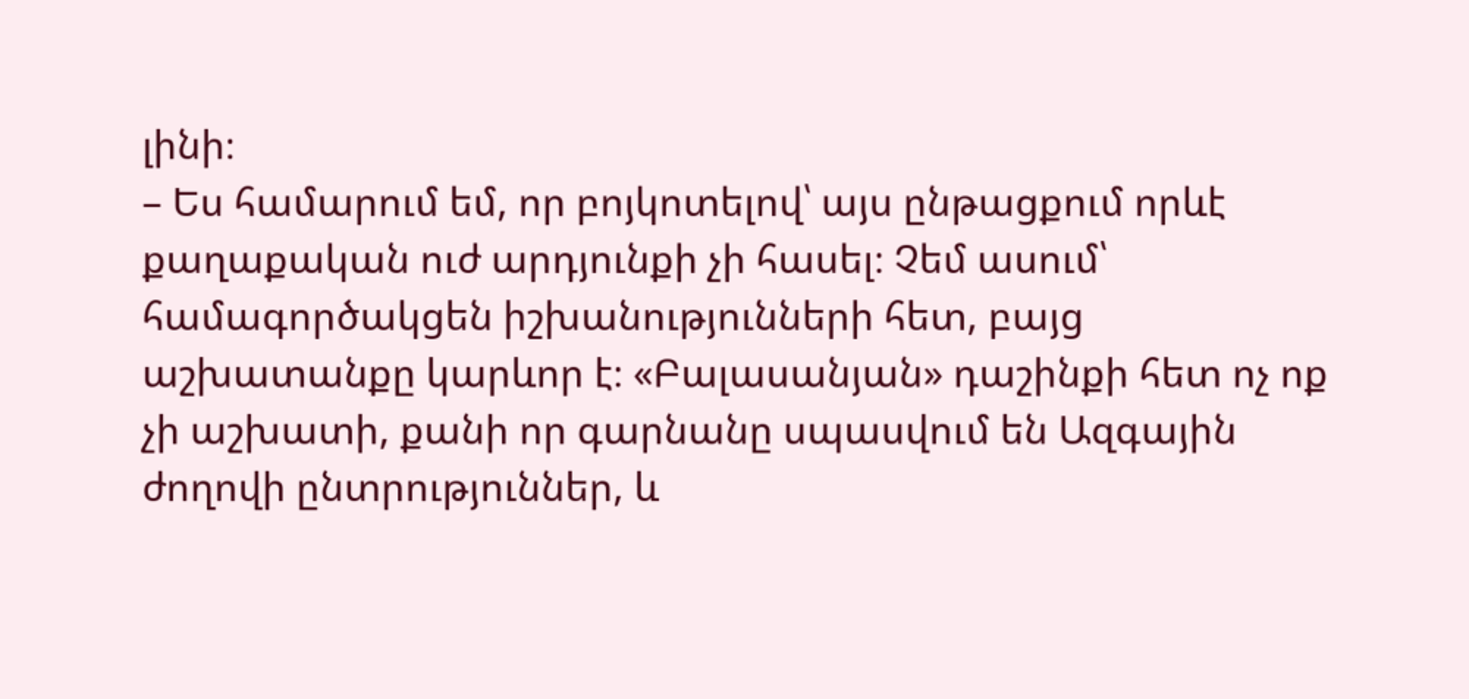լինի։
– Ես համարում եմ, որ բոյկոտելով՝ այս ընթացքում որևէ քաղաքական ուժ արդյունքի չի հասել։ Չեմ ասում՝ համագործակցեն իշխանությունների հետ, բայց աշխատանքը կարևոր է։ «Բալասանյան» դաշինքի հետ ոչ ոք չի աշխատի, քանի որ գարնանը սպասվում են Ազգային ժողովի ընտրություններ, և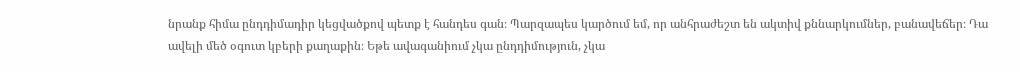նրանք հիմա ընդդիմադիր կեցվածքով պետք է հանդես գան։ Պարզապես կարծում եմ, որ անհրաժեշտ են ակտիվ քննարկումներ, բանավեճեր։ Դա ավելի մեծ օգուտ կբերի քաղաքին։ Եթե ավագանիում չկա ընդդիմություն, չկա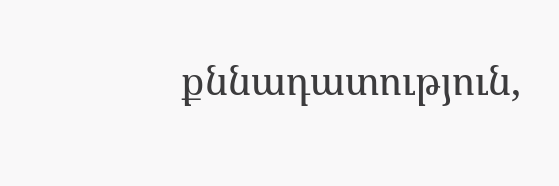քննադատություն,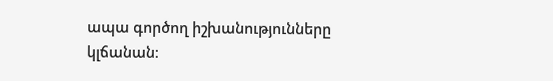ապա գործող իշխանությունները կլճանան։